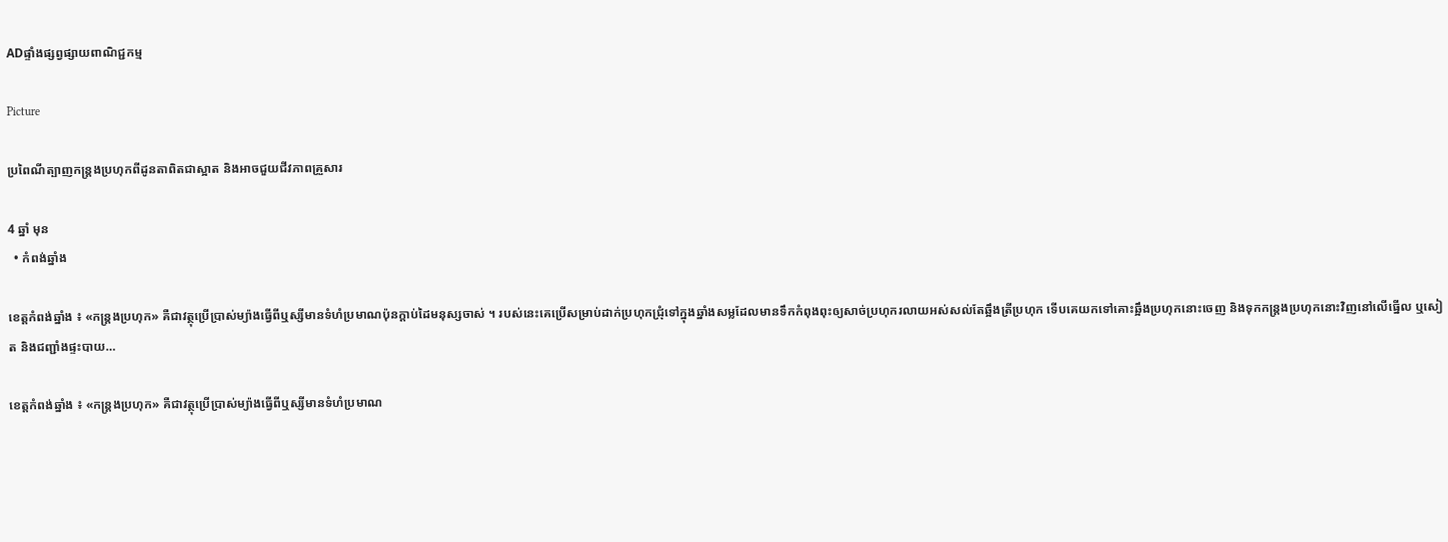ADផ្ទាំងផ្សព្វផ្សាយពាណិជ្ជកម្ម

Picture

ប្រពៃណីត្បាញកន្ត្រងប្រហុកពីដូនតាពិតជាស្អាត និងអាចជួយជីវភាពគ្រួសារ

4 ឆ្នាំ មុន
  • កំពង់ឆ្នាំង

ខេត្តកំពង់ឆ្នាំង ៖ «កន្ត្រងប្រហុក» គឺជាវត្ថុប្រើប្រាស់ម្យ៉ាងធ្វើពីឬស្សីមានទំហំប្រមាណប៉ុនក្តាប់ដៃមនុស្សចាស់ ។ របស់នេះគេប្រើសម្រាប់ដាក់ប្រហុកជ្រុំទៅក្នុងឆ្នាំងសម្លដែលមានទឹកកំពុងពុះឲ្យសាច់ប្រហុករលាយអស់សល់តែឆ្អឹងត្រីប្រហុក ទើបគេយកទៅគោះឆ្អឹងប្រហុកនោះចេញ និងទុកកន្ត្រងប្រហុកនោះវិញនៅលើធ្នើល ឬសៀត និងជញ្ជាំងផ្ទះបាយ…

ខេត្តកំពង់ឆ្នាំង ៖ «កន្ត្រងប្រហុក» គឺជាវត្ថុប្រើប្រាស់ម្យ៉ាងធ្វើពីឬស្សីមានទំហំប្រមាណ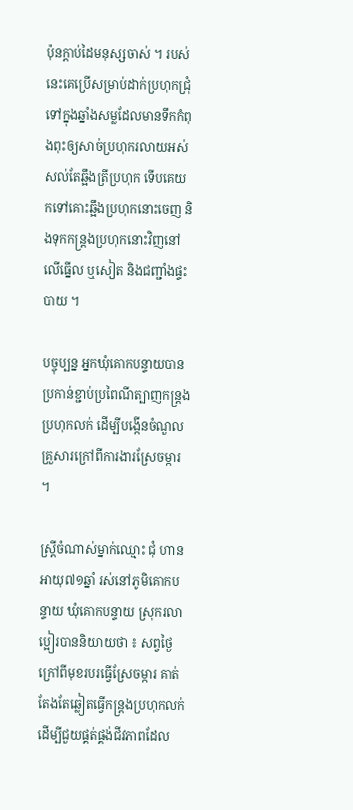ប៉ុនក្តាប់ដៃមនុស្សចាស់ ។ របស់នេះគេប្រើសម្រាប់ដាក់ប្រហុកជ្រុំទៅក្នុងឆ្នាំងសម្លដែលមានទឹកកំពុងពុះឲ្យសាច់ប្រហុករលាយអស់សល់តែឆ្អឹងត្រីប្រហុក ទើបគេយកទៅគោះឆ្អឹងប្រហុកនោះចេញ និងទុកកន្ត្រងប្រហុកនោះវិញនៅលើធ្នើល ឬសៀត និងជញ្ជាំងផ្ទះបាយ ។

បច្ចុប្បន្ន អ្នកឃុំគោកបន្ទាយបានប្រកាន់ខ្ជាប់ប្រពៃណីត្បាញកន្ត្រងប្រហុកលក់ ដើម្បីបង្កើនចំណួលគ្រួសារក្រៅពីការងារស្រែចម្ការ ។

ស្រី្តចំណាស់ម្នាក់ឈ្មោះ ជុំ ហាន អាយុ៧១ឆ្នាំ រស់នៅភូមិគោកបន្ទាយ ឃុំគោកបន្ទាយ ស្រុករលាប្អៀរបាននិយាយថា ៖ សព្វថ្ងៃក្រៅពីមុខរបរធ្វើស្រែចម្ការ គាត់តែងតែឆ្លៀតធ្វើកន្ត្រងប្រហុកលក់ ដើម្បីជួយផ្គត់ផ្គង់ជីវភាពដែល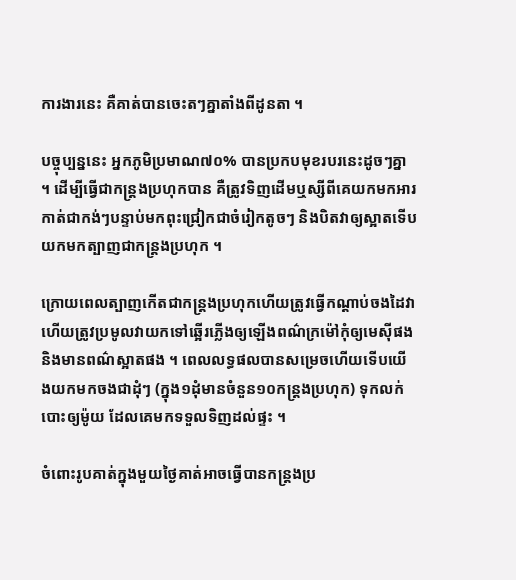ការងារនេះ គឺគាត់បានចេះតៗគ្នាតាំងពីដូនតា ។

បច្ចុប្បន្ននេះ អ្នកភូមិប្រមាណ៧០% បានប្រកបមុខរបរនេះដូចៗគ្នា ។ ដើម្បីធ្វើជាកន្ត្រងប្រហុកបាន គឺត្រូវទិញដើមឬស្សីពីគេយកមកអារកាត់ជាកង់ៗបន្ទាប់មកពុះជ្រៀកជាចំរៀកតូចៗ និងបិតវាឲ្យស្អាតទើបយកមកត្បាញជាកន្ត្រងប្រហុក ។

ក្រោយពេលត្បាញកើតជាកន្ត្រងប្រហុកហើយត្រូវធ្វើកណ្ដាប់ចងដៃវា ហើយត្រូវប្រមូលវាយកទៅឆ្អើរភ្លើងឲ្យឡើងពណ៌ក្រម៉ៅកុំឲ្យមេស៊ីផង និងមានពណ៌ស្អាតផង ។ ពេលលទ្ធផលបានសម្រេចហើយទើបយើងយកមកចងជាដុំៗ (ក្នុង១ដុំមានចំនួន១០កន្ត្រងប្រហុក) ទុកលក់បោះឲ្យម៉ូយ ដែលគេមកទទួលទិញដល់ផ្ទះ ។

ចំពោះរូបគាត់ក្នុងមួយថ្ងៃគាត់អាចធ្វើបានកន្ត្រងប្រ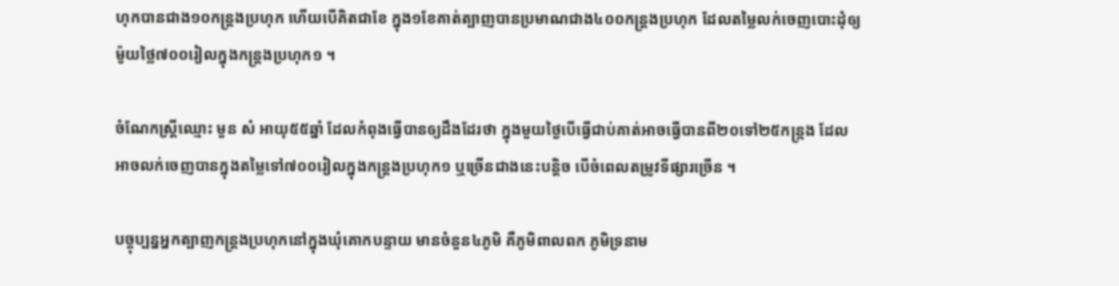ហុកបានជាង១០កន្ត្រងប្រហុក ហើយបើគិតជាខែ ក្នុង១ខែគាត់ត្បាញបានប្រមាណជាង៤០០កន្ត្រងប្រហុក ដែលតម្លៃលក់ចេញបោះដុំឲ្យម៉ូយថ្លៃ៧០០រៀលក្នុងកន្ត្រងប្រហុក១ ។

ចំណែកស្ត្រីឈ្មោះ មួន សំ អាយុ៥៥ឆ្នាំ ដែលកំពុងធ្វើបានឲ្យដឹងដែរថា ក្នុងមួយថ្ងៃបើធ្វើជាប់គាត់អាចធ្វើបានពី២០ទៅ២៥កន្ក្រង ដែលអាចលក់ចេញបានក្នុងតម្លៃទៅ៧០០រៀលក្នុងកន្ត្រងប្រហុក១ ឬច្រើនជាងនេះបន្តិច បើចំពេលតម្រូវទីផ្សារច្រើន ។

បច្ចុប្បន្នអ្នកត្បាញកន្ត្រងប្រហុកនៅក្នុងឃុំគោកបន្ទាយ មានចំនួន៤ភូមិ គឺភូមិពាលពក ភូមិទ្រនាម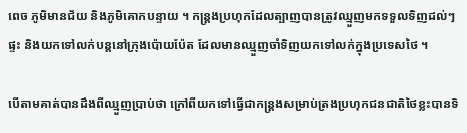ពេច ភូមិមានជ័យ និងភូមិគោកបន្ទាយ ។ កន្ត្រងប្រហុកដែលត្បាញបានត្រូវឈ្មួញមកទទួលទិញដល់ៗផ្ទះ និងយកទៅលក់បន្តនៅក្រុងប៉ោយប៉ែត ដែលមានឈ្មួញចាំទិញយកទៅលក់ក្នុងប្រទេសថៃ ។

បើតាមគាត់បានដឹងពីឈ្មួញប្រាប់ថា ក្រៅពីយកទៅធ្វើជាកន្ត្រងសម្រាប់ត្រងប្រហុកជនជាតិថៃខ្លះបានទិ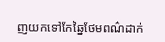ញយកទៅកែឆ្នៃថែមពណ៌ដាក់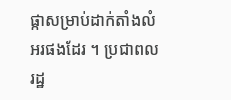ផ្កាសម្រាប់ដាក់តាំងលំអរផងដែរ ។ ប្រជាពលរដ្ឋ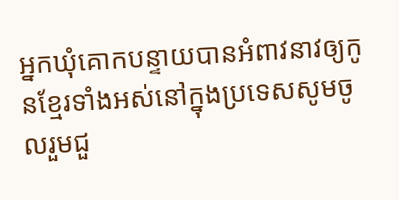អ្នកឃុំគោកបន្ទាយបានអំពាវនាវឲ្យកូនខ្មែរទាំងអស់នៅក្នុងប្រទេសសូមចូលរួមជួ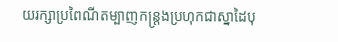យរក្សាប្រពៃណីតម្បាញកន្ត្រងប្រហុកជាស្នាដៃបុ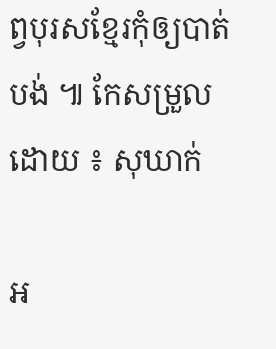ព្វបុរសខ្មែរកុំឲ្យបាត់បង់ ៕ កែសម្រួលដោយ ៖ សុឃាក់

អ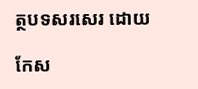ត្ថបទសរសេរ ដោយ

កែស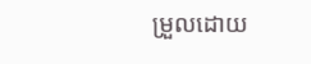ម្រួលដោយ